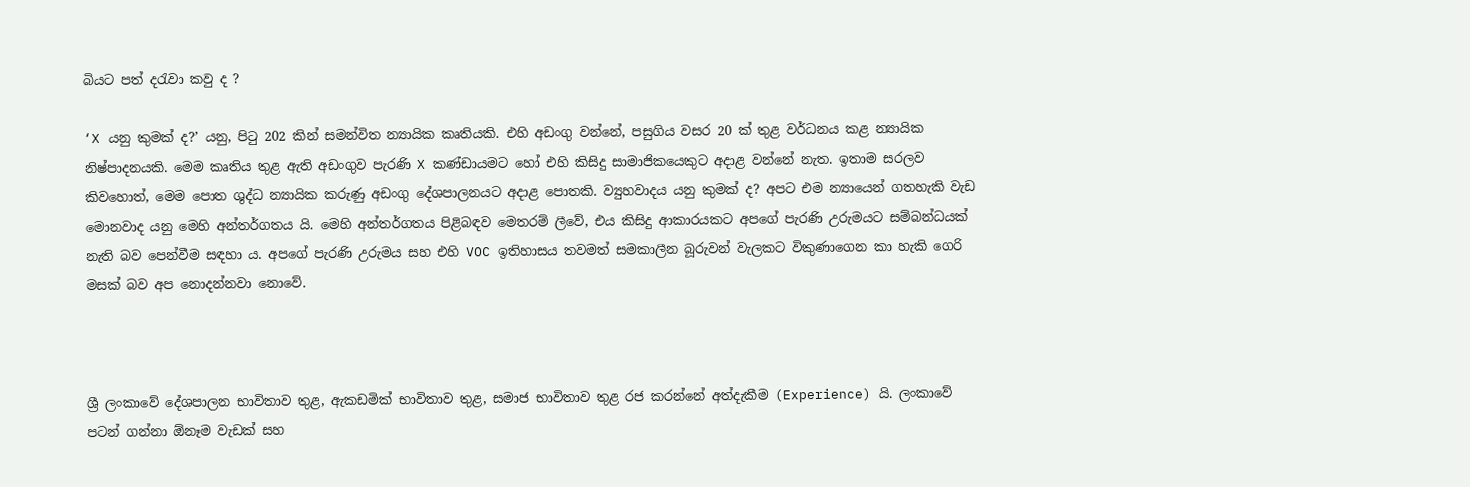බියට පත් දරැවා කවු ද ?

‘X යනු කුමක් ද?’ යනු, පිටු 202 කින් සමන්විත න්‍යායික කෘතියකි. එහි අඩංගු වන්නේ, පසුගිය වසර 20 ක් තුළ වර්ධනය කළ න්‍යායික නිෂ්පාදනයකි. මෙම කෘතිය තුළ ඇති අඩංගුව පැරණි X කණ්ඩායමට හෝ එහි කිසිදු සාමාජිකයෙකුට අදාළ වන්නේ නැත. ඉතාම සරලව කිවහොත්, මෙම පොත ශුද්ධ න්‍යායික කරුණු අඩංගු දේශපාලනයට අදාළ පොතකි. ව්‍යුහවාදය යනු කුමක් ද? අපට එම න්‍යායෙන් ගතහැකි වැඩ මොනවාද යනු මෙහි අන්තර්ගතය යි. මෙහි අන්තර්ගතය පිළිබඳව මෙතරම් ලීවේ, එය කිසිදු ආකාරයකට අපගේ පැරණි උරුමයට සම්බන්ධයක් නැති බව පෙන්වීම සඳහා ය. අපගේ පැරණි උරුමය සහ එහි VOC ඉතිහාසය තවමත් සමකාලීන බූරුවන් වැලකට විකුණාගෙන කා හැකි ගෙරි මසක් බව අප නොදන්නවා නොවේ.



ශ්‍රී ලංකාවේ දේශපාලන භාවිතාව තුළ, ඇකඩමික් භාවිතාව තුළ, සමාජ භාවිතාව තුළ රජ කරන්නේ අත්දැකීම (Experience) යි. ලංකාවේ පටන් ගන්නා ඕනෑම වැඩක් සහ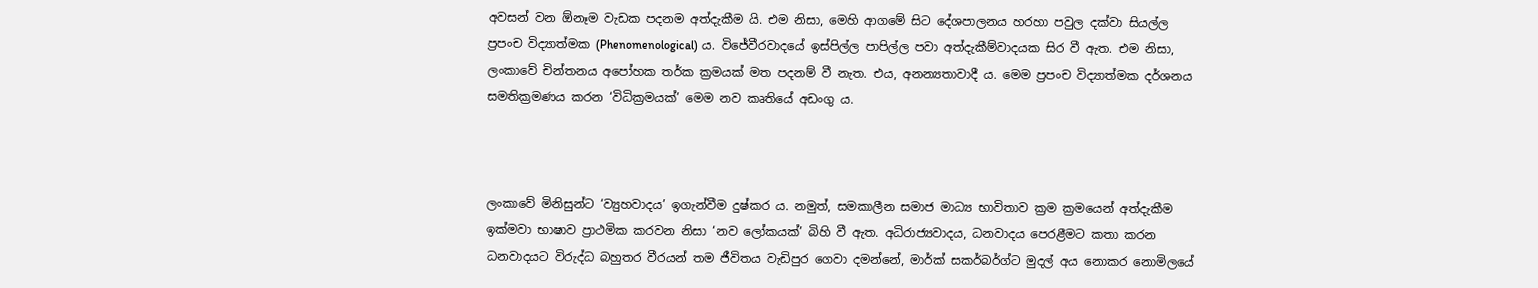අවසන් වන ඕනෑම වැඩක පදනම අත්දැකීම යි. එම නිසා, මෙහි ආගමේ සිට දේශපාලනය හරහා පවුල දක්වා සියල්ල ප්‍රපංච විද්‍යාත්මක (Phenomenological) ය. විජේවීරවාදයේ ඉස්පිල්ල පාපිල්ල පවා අත්දැකීම්වාදයක සිර වී ඇත. එම නිසා, ලංකාවේ චින්තනය අපෝහක තර්ක ක්‍රමයක් මත පදනම් වී නැත. එය, අනන්‍යතාවාදී ය. මෙම ප්‍රපංච විද්‍යාත්මක දර්ශනය සමතික්‍රමණය කරන ‘විධික්‍රමයක්’ මෙම නව කෘතියේ අඩංගු ය.



ලංකාවේ මිනිසුන්ට ‘ව්‍යුහවාදය’ ඉගැන්වීම දුෂ්කර ය. නමුත්, සමකාලීන සමාජ මාධ්‍ය භාවිතාව ක්‍රම ක්‍රමයෙන් අත්දැකීම ඉක්මවා භාෂාව ප්‍රාථමික කරවන නිසා ‘නව ලෝකයක්’ බිහි වී ඇත. අධිරාජ්‍යවාදය, ධනවාදය පෙරළීමට කතා කරන ධනවාදයට විරුද්ධ බහුතර වීරයන් තම ජීවිතය වැඩිපුර ගෙවා දමන්නේ, මාර්ක් සකර්බර්ග්ට මුදල් අය නොකර නොමිලයේ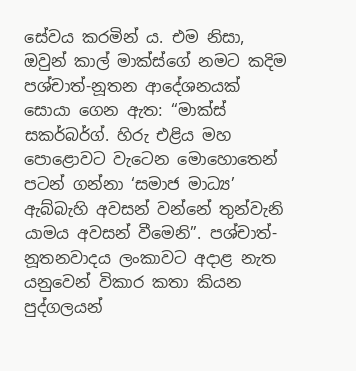සේවය කරමින් ය. එම නිසා, ඔවුන් කාල් මාක්ස්ගේ නමට කදිම පශ්චාත්-නූතන ආදේශනයක් සොයා ගෙන ඇත: “මාක්ස් සකර්බර්ග්. හිරු එළිය මහ පොළොවට වැටෙන මොහොතෙන්  පටන් ගන්නා ‘සමාජ මාධ්‍ය’ ඇබ්බැහි අවසන් වන්නේ තුන්වැනි යාමය අවසන් වීමෙනි”. පශ්චාත්-නූතනවාදය ලංකාවට අදාළ නැත යනුවෙන් විකාර කතා කියන පුද්ගලයන්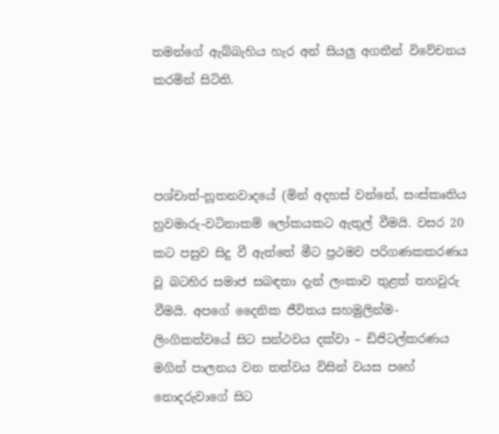තමන්ගේ ඇබ්බැහිය හැර අන් සියලු අගතීන් විවේචනය කරමින් සිටිති.



පශ්චාත්-නූතනවාදයේ (මින් අදහස් වන්නේ, සංස්කෘතිය හුවමාරු-වටිනාකම් ලෝකයකට ඇතුල් වීමයි. වසර 20 කට පසුව සිදු වී ඇත්තේ මීට ප්‍රථමව පරිගණකකරණය වූ බටහිර සමාජ සබඳතා දැන් ලංකාව තුළත් තහවුරු වීමයි. අපගේ දෛනික ජීවිතය සහමුලින්ම- ලිංගිකත්වයේ සිට සන්ථවය දක්වා – ඩිජිටල්කරණය මගින් පාලනය වන තත්වය විසින් වයස පහේ නොදරුවාගේ සිට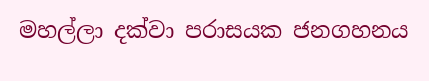මහල්ලා දක්වා පරාසයක ජනගහනය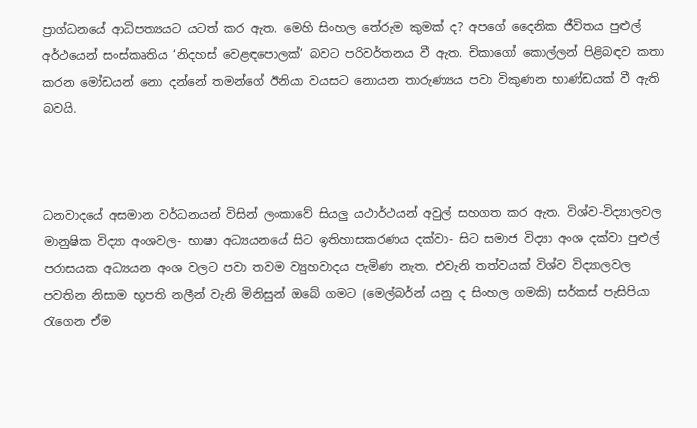ප්‍රාග්ධනයේ ආධිපත්‍යයට යටත් කර ඇත. මෙහි සිංහල තේරුම කුමක් ද? අපගේ දෛනික ජීවිතය පුළුල් අර්ථයෙන් සංස්කෘතිය ‘නිදහස් වෙළඳපොලක්’ බවට පරිවර්තනය වී ඇත. චිකාගෝ කොල්ලන් පිළිබඳව කතා කරන මෝඩයන් නො දන්නේ තමන්ගේ ඊනියා වයසට නොයන තාරුණ්‍යය පවා විකුණන භාණ්ඩයක් වී ඇති බවයි.



ධනවාදයේ අසමාන වර්ධනයන් විසින් ලංකාවේ සියලු යථාර්ථයන් අවුල් සහගත කර ඇත. විශ්ව-විද්‍යාලවල මානුෂික විද්‍යා අංශවල- භාෂා අධ්‍යයනයේ සිට ඉතිහාසකරණය දක්වා- සිට සමාජ විද්‍යා අංශ දක්වා පුළුල් පරාසයක අධ්‍යයන අංශ වලට පවා තවම ව්‍යුහවාදය පැමිණ නැත. එවැනි තත්වයක් විශ්ව විද්‍යාලවල පවතින නිසාම භූපති නලීන් වැනි මිනිසුන් ඔබේ ගමට (මෙල්බර්න් යනු ද සිංහල ගමකි) සර්කස් පැසිපියා රැගෙන ඒම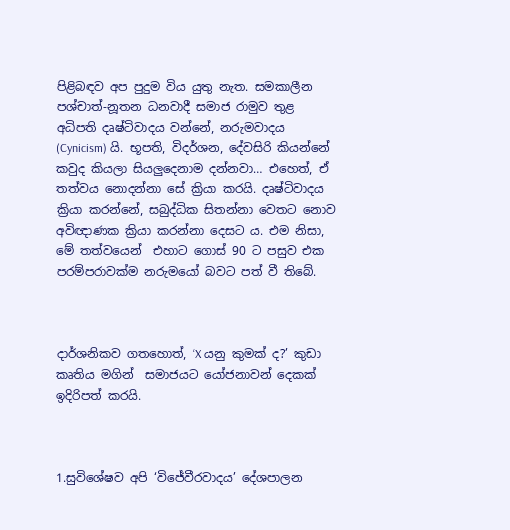පිළිබඳව අප පුදුම විය යුතු නැත. සමකාලීන පශ්චාත්-නූතන ධනවාදී සමාජ රාමුව තුළ අධිපති දෘෂ්ටිවාදය වන්නේ, නරුමවාදය (Cynicism) යි. භූපති, විදර්ශන, දේවසිරි කියන්නේ කවුද කියලා සියලුදෙනාම දන්නවා… එහෙත්, ඒ තත්වය නොදන්නා සේ ක්‍රියා කරයි. දෘෂ්ටිවාදය ක්‍රියා කරන්නේ, සබුද්ධික සිතන්නා වෙතට නොව අවිඥාණක ක්‍රියා කරන්නා දෙසට ය. එම නිසා, මේ තත්වයෙන්  එහාට ගොස් 90 ට පසුව එක පරම්පරාවක්ම නරුමයෝ බවට පත් වී තිබේ.



දාර්ශනිකව ගතහොත්, ‘X යනු කුමක් ද?’ කුඩා කෘතිය මගින්  සමාජයට යෝජනාවන් දෙකක් ඉදිරිපත් කරයි.



1.සුවිශේෂව අපි ‘විජේවීරවාදය’ දේශපාලන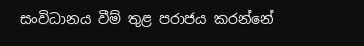සංවිධානය වීම් තුළ පරාජය කරන්නේ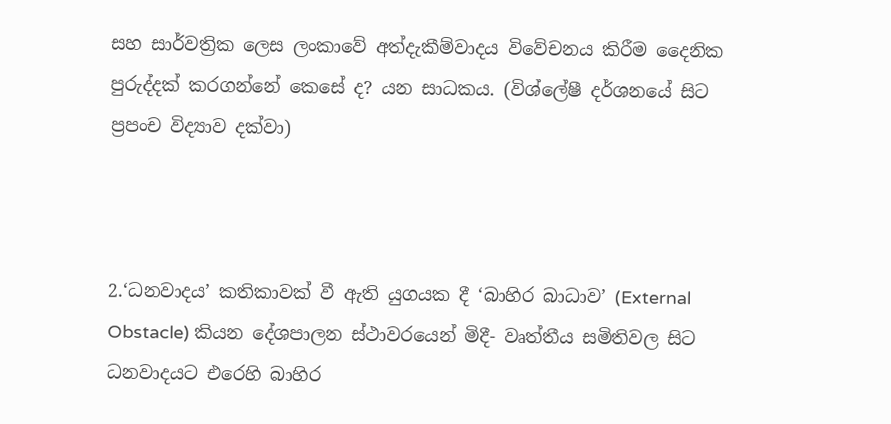සහ සාර්වත්‍රික ලෙස ලංකාවේ අත්දැකීම්වාදය විවේචනය කිරීම දෛනික පුරුද්දක් කරගන්නේ කෙසේ ද? යන සාධකය. (විශ්ලේෂී දර්ශනයේ සිට ප්‍රපංච විද්‍යාව දක්වා)



2.‘ධනවාදය’ කතිකාවක් වී ඇති යුගයක දී ‘බාහිර බාධාව’ (External Obstacle) කියන දේශපාලන ස්ථාවරයෙන් මිදී- වෘත්තීය සමිතිවල සිට ධනවාදයට එරෙහි බාහිර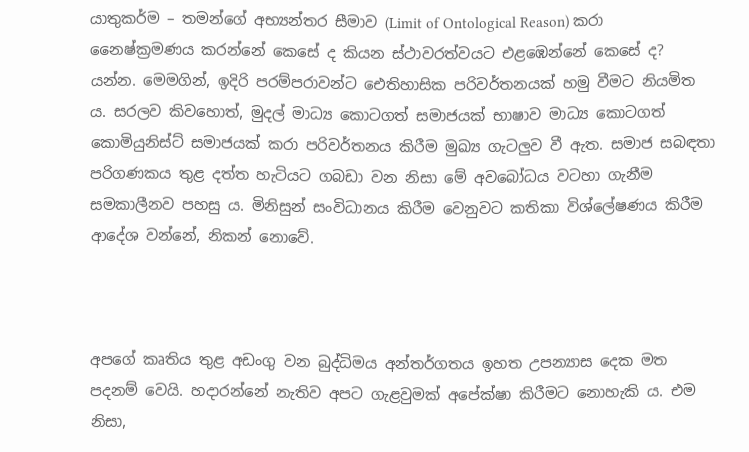යාතුකර්ම – තමන්ගේ අභ්‍යන්තර සීමාව (Limit of Ontological Reason) කරා නෛෂ්ක්‍රමණය කරන්නේ කෙසේ ද කියන ස්ථාවරත්වයට එළඹෙන්නේ කෙසේ ද? යන්න. මෙමගින්, ඉදිරි පරම්පරාවන්ට ඓතිහාසික පරිවර්තනයක් හමු වීමට නියමිත ය. සරලව කිවහොත්, මුදල් මාධ්‍ය කොටගත් සමාජයක් භාෂාව මාධ්‍ය කොටගත් කොමියුනිස්ට් සමාජයක් කරා පරිවර්තනය කිරීම මුඛ්‍ය ගැටලුව වී ඇත. සමාජ සබඳතා පරිගණකය තුළ දත්ත හැටියට ගබඩා වන නිසා මේ අවබෝධය වටහා ගැනීම සමකාලීනව පහසු ය. මිනිසුන් සංවිධානය කිරීම වෙනුවට කතිකා විශ්ලේෂණය කිරීම ආදේශ වන්නේ, නිකන් නොවේ.



අපගේ කෘතිය තුළ අඩංගු වන බුද්ධිමය අන්තර්ගතය ඉහත උපන්‍යාස දෙක මත පදනම් වෙයි. හදාරන්නේ නැතිව අපට ගැළවුමක් අපේක්ෂා කිරීමට නොහැකි ය. එම නිසා,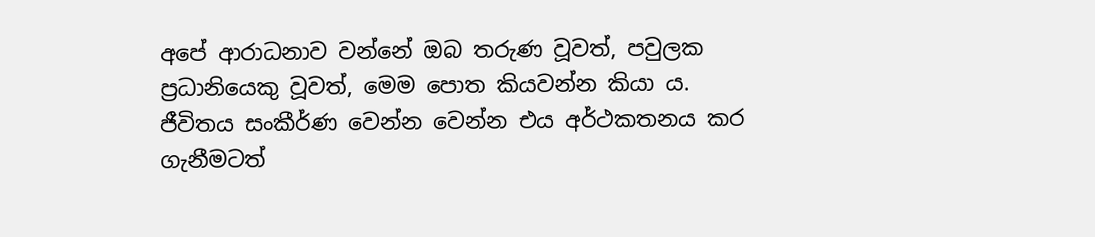අපේ ආරාධනාව වන්නේ ඔබ තරුණ වූවත්, පවුලක ප්‍රධානියෙකු වූවත්, මෙම පොත කියවන්න කියා ය. ජීවිතය සංකීර්ණ වෙන්න වෙන්න එය අර්ථකතනය කර ගැනීමටත්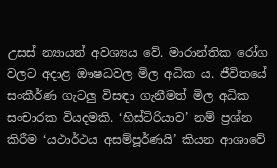උසස් න්‍යායන් අවශ්‍යය වේ. මාරාන්තික රෝග වලට අදාළ ඖෂධවල මිල අධික ය. ජීවිතයේ සංකීර්ණ ගැටලු විසඳා ගැනීමත් මිල අධික සංචාරක වියදමකි. ‘හිස්ටිරියාව’ නම් ප්‍රශ්න කිරීම ‘යථාර්ථය අසම්පූර්ණයි’ කියන ආශාවේ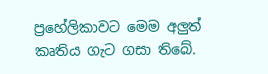ප්‍රහේලිකාවට මෙම අලුත් කෘතිය ගැට ගසා තිබේ.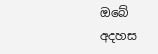ඔබේ අදහස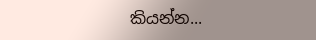කියන්න...